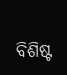ବିଶିଷ୍ଟ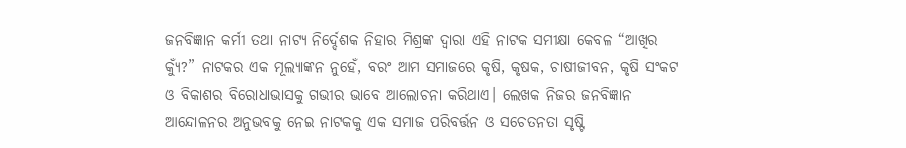ଜନବିଜ୍ଞାନ କର୍ମୀ ତଥା ନାଟ୍ୟ ନିର୍ଦ୍ଦେଶକ ନିହାର ମିଶ୍ରଙ୍କ ଦ୍ଵାରା ଏହି ନାଟକ ସମୀକ୍ଷା କେବଳ “ଆଖିର କ୍ୟୁଁ?” ନାଟକର ଏକ ମୂଲ୍ୟାଙ୍କନ ନୁହେଁ, ବରଂ ଆମ ସମାଜରେ କୃଷି, କୃଷକ, ଚାଷୀଜୀବନ, କୃଷି ସଂକଟ ଓ ବିକାଶର ବିରୋଧାଭାସକୁ ଗଭୀର ଭାବେ ଆଲୋଚନା କରିଥାଏ। ଲେଖକ ନିଜର ଜନବିଜ୍ଞାନ ଆନ୍ଦୋଳନର ଅନୁଭବକୁ ନେଇ ନାଟକକୁ ଏକ ସମାଜ ପରିବର୍ତ୍ତନ ଓ ସଚେତନତା ସୃଷ୍ଟି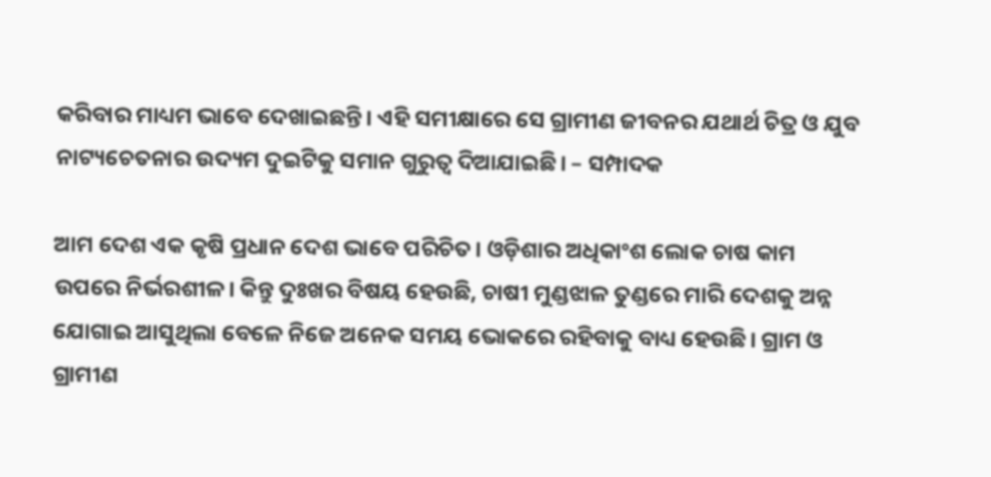କରିବାର ମାଧ୍ୟମ ଭାବେ ଦେଖାଇଛନ୍ତି। ଏହି ସମୀକ୍ଷାରେ ସେ ଗ୍ରାମୀଣ ଜୀବନର ଯଥାର୍ଥ ଚିତ୍ର ଓ ଯୁବ ନାଟ୍ୟଚେତନାର ଉଦ୍ୟମ ଦୁଇଟିକୁ ସମାନ ଗୁରୁତ୍ୱ ଦିଆଯାଇଛି। – ସମ୍ପାଦକ

ଆମ ଦେଶ ଏକ କୃଷି ପ୍ରଧାନ ଦେଶ ଭାବେ ପରିଚିତ। ଓଡ଼ିଶାର ଅଧିକାଂଶ ଲୋକ ଚାଷ କାମ ଉପରେ ନିର୍ଭରଶୀଳ। କିନ୍ତୁ ଦୁଃଖର ବିଷୟ ହେଉଛି, ଚାଷୀ ମୁଣ୍ଡଝାଳ ତୁଣ୍ଡରେ ମାରି ଦେଶକୁ ଅନ୍ନ ଯୋଗାଇ ଆସୁଥିଲା ବେଳେ ନିଜେ ଅନେକ ସମୟ ଭୋକରେ ରହିବାକୁ ବାଧ୍ୟ ହେଉଛି। ଗ୍ରାମ ଓ ଗ୍ରାମୀଣ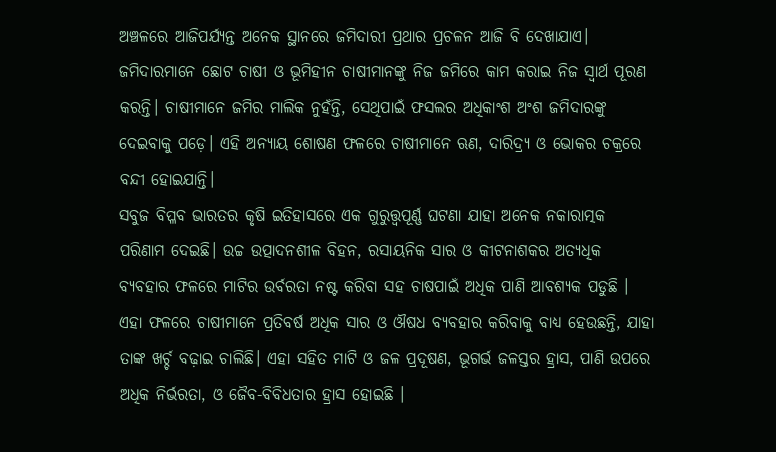ଅଞ୍ଚଳରେ ଆଜିପର୍ଯ୍ୟନ୍ତ ଅନେକ ସ୍ଥାନରେ ଜମିଦାରୀ ପ୍ରଥାର ପ୍ରଚଳନ ଆଜି ବି ଦେଖାଯାଏ। ଜମିଦାରମାନେ ଛୋଟ ଚାଷୀ ଓ ଭୂମିହୀନ ଚାଷୀମାନଙ୍କୁ ନିଜ ଜମିରେ କାମ କରାଇ ନିଜ ସ୍ୱାର୍ଥ ପୂରଣ କରନ୍ତି। ଚାଷୀମାନେ ଜମିର ମାଲିକ ନୁହଁନ୍ତି, ସେଥିପାଇଁ ଫସଲର ଅଧିକାଂଶ ଅଂଶ ଜମିଦାରଙ୍କୁ ଦେଇବାକୁ ପଡ଼େ। ଏହି ଅନ୍ୟାୟ ଶୋଷଣ ଫଳରେ ଚାଷୀମାନେ ଋଣ, ଦାରିଦ୍ର୍ୟ ଓ ଭୋକର ଚକ୍ରରେ ବନ୍ଦୀ ହୋଇଯାନ୍ତି।
ସବୁଜ ବିପ୍ଳବ ଭାରତର କୃଷି ଇତିହାସରେ ଏକ ଗୁରୁତ୍ତ୍ଵପୂର୍ଣ୍ଣ ଘଟଣା ଯାହା ଅନେକ ନକାରାତ୍ମକ ପରିଣାମ ଦେଇଛି। ଉଚ୍ଚ ଉତ୍ପାଦନଶୀଳ ବିହନ, ରସାୟନିକ ସାର ଓ କୀଟନାଶକର ଅତ୍ୟଧିକ ବ୍ୟବହାର ଫଳରେ ମାଟିର ଉର୍ବରତା ନଷ୍ଟ କରିବା ସହ ଚାଷପାଇଁ ଅଧିକ ପାଣି ଆବଶ୍ୟକ ପଡୁଛି । ଏହା ଫଳରେ ଚାଷୀମାନେ ପ୍ରତିବର୍ଷ ଅଧିକ ସାର ଓ ଔଷଧ ବ୍ୟବହାର କରିବାକୁ ବାଧ୍ୟ ହେଉଛନ୍ତି, ଯାହା ତାଙ୍କ ଖର୍ଚ୍ଚ ବଢ଼ାଇ ଚାଲିଛି। ଏହା ସହିତ ମାଟି ଓ ଜଳ ପ୍ରଦୂଷଣ, ଭୂଗର୍ଭ ଜଳସ୍ତର ହ୍ରାସ, ପାଣି ଉପରେ ଅଧିକ ନିର୍ଭରତା, ଓ ଜୈବ-ବିବିଧତାର ହ୍ରାସ ହୋଇଛି ।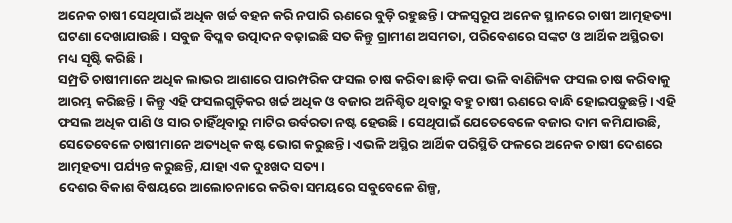ଅନେକ ଚାଷୀ ସେଥିପାଇଁ ଅଧିକ ଖର୍ଚ୍ଚ ବହନ କରି ନପାରି ଋଣରେ ବୁଡ଼ି ରହୁଛନ୍ତି । ଫଳସ୍ୱରୂପ ଅନେକ ସ୍ଥାନରେ ଚାଷୀ ଆତ୍ମହତ୍ୟା ଘଟଣା ଦେଖାଯାଉଛି । ସବୁଜ ବିପ୍ଳବ ଉତ୍ପାଦନ ବଢ଼ାଇଛି ସତ କିନ୍ତୁ ଗ୍ରାମୀଣ ଅସମତା, ପରିବେଶରେ ସଙ୍କଟ ଓ ଆର୍ଥିକ ଅସ୍ଥିରତା ମଧ୍ୟ ସୃଷ୍ଟି କରିଛି ।
ସମ୍ପ୍ରତି ଚାଷୀମାନେ ଅଧିକ ଲାଭର ଆଶାରେ ପାରମ୍ପରିକ ଫସଲ ଚାଷ କରିବା ଛାଡ଼ି କପା ଭଳି ବାଣିଜ୍ୟିକ ଫସଲ ଚାଷ କରିବାକୁ ଆରମ୍ଭ କରିଛନ୍ତି । କିନ୍ତୁ ଏହି ଫସଲଗୁଡ଼ିକର ଖର୍ଚ୍ଚ ଅଧିକ ଓ ବଜାର ଅନିଶ୍ଚିତ ଥିବାରୁ ବହୁ ଚାଷୀ ଋଣରେ ବାନ୍ଧି ହୋଇପଡ଼ୁଛନ୍ତି। ଏହି ଫସଲ ଅଧିକ ପାଣି ଓ ସାର ଚାହିଁଥିବାରୁ ମାଟିର ଉର୍ବରତା ନଷ୍ଟ ହେଉଛି । ସେଥିପାଇଁ ଯେତେବେଳେ ବଜାର ଦାମ କମିଯାଉଛି, ସେତେବେଳେ ଚାଷୀମାନେ ଅତ୍ୟଧିକ କଷ୍ଟ ଭୋଗ କରୁଛନ୍ତି। ଏଭଳି ଅସ୍ଥିର ଆର୍ଥିକ ପରିସ୍ଥିତି ଫଳରେ ଅନେକ ଚାଷୀ ଦେଶରେ ଆତ୍ମହତ୍ୟା ପର୍ଯ୍ୟନ୍ତ କରୁଛନ୍ତି, ଯାହା ଏକ ଦୁଃଖଦ ସତ୍ୟ।
ଦେଶର ବିକାଶ ବିଷୟରେ ଆଲୋଚନାରେ କରିବା ସମୟରେ ସବୁବେଳେ ଶିଳ୍ପ,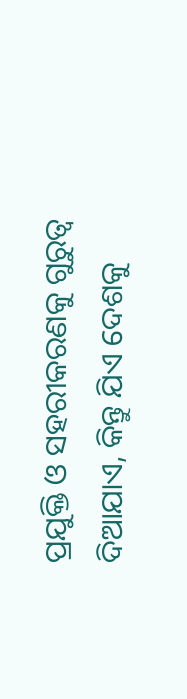ପ୍ରଯୁକ୍ତି ଓ ସହରୀକରଣକୁ ଗୁରୁତ୍ୱ ଦିଆଯାଏ, କିନ୍ତୁ ଯିଏ ଦେଶକୁ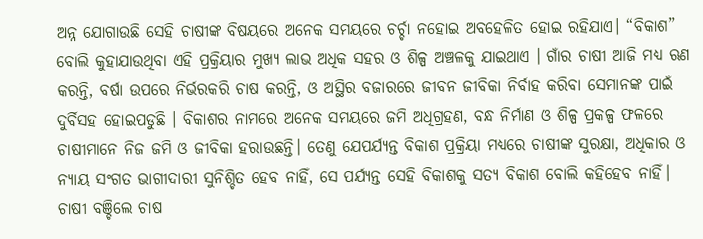ଅନ୍ନ ଯୋଗାଉଛି ସେହି ଚାଷୀଙ୍କ ବିଷୟରେ ଅନେକ ସମୟରେ ଚର୍ଚ୍ଚା ନହୋଇ ଅବହେଳିତ ହୋଇ ରହିଯାଏ। “ବିକାଶ” ବୋଲି କୁହାଯାଉଥିବା ଏହି ପ୍ରକ୍ରିୟାର ମୁଖ୍ୟ ଲାଭ ଅଧିକ ସହର ଓ ଶିଳ୍ପ ଅଞ୍ଚଳକୁ ଯାଇଥାଏ । ଗାଁର ଚାଷୀ ଆଜି ମଧ୍ୟ ଋଣ କରନ୍ତି, ବର୍ଷା ଉପରେ ନିର୍ଭରକରି ଚାଷ କରନ୍ତି, ଓ ଅସ୍ଥିର ବଜାରରେ ଜୀବନ ଜୀବିକା ନିର୍ବାହ କରିବା ସେମାନଙ୍କ ପାଇଁ ଦୁର୍ବିସହ ହୋଇପଡୁଛି । ବିକାଶର ନାମରେ ଅନେକ ସମୟରେ ଜମି ଅଧିଗ୍ରହଣ, ବନ୍ଧ ନିର୍ମାଣ ଓ ଶିଳ୍ପ ପ୍ରକଳ୍ପ ଫଳରେ ଚାଷୀମାନେ ନିଜ ଜମି ଓ ଜୀବିକା ହରାଉଛନ୍ତି। ତେଣୁ ଯେପର୍ଯ୍ୟନ୍ତ ବିକାଶ ପ୍ରକ୍ରିୟା ମଧ୍ୟରେ ଚାଷୀଙ୍କ ସୁରକ୍ଷା, ଅଧିକାର ଓ ନ୍ୟାୟ ସଂଗତ ଭାଗୀଦାରୀ ସୁନିଶ୍ଚିତ ହେବ ନାହିଁ, ସେ ପର୍ଯ୍ୟନ୍ତ ସେହି ବିକାଶକୁ ସତ୍ୟ ବିକାଶ ବୋଲି କହିହେବ ନାହିଁ। ଚାଷୀ ବଞ୍ଚିଲେ ଚାଷ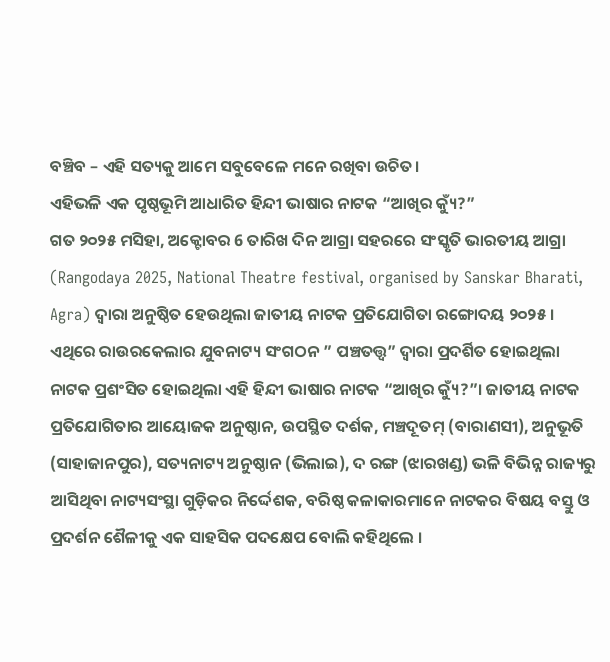ବଞ୍ଚିବ – ଏହି ସତ୍ୟକୁ ଆମେ ସବୁବେଳେ ମନେ ରଖିବା ଉଚିତ।
ଏହିଭଳି ଏକ ପୃଷ୍ଠଭୂମି ଆଧାରିତ ହିନ୍ଦୀ ଭାଷାର ନାଟକ “ଆଖିର କ୍ୟୁଁ?”
ଗତ ୨୦୨୫ ମସିହା, ଅକ୍ଟୋବର 6 ତାରିଖ ଦିନ ଆଗ୍ରା ସହରରେ ସଂସ୍କୃତି ଭାରତୀୟ ଆଗ୍ରା (Rangodaya 2025, National Theatre festival, organised by Sanskar Bharati, Agra) ଦ୍ଵାରା ଅନୁଷ୍ଠିତ ହେଉଥିଲା ଜାତୀୟ ନାଟକ ପ୍ରତିଯୋଗିତା ରଙ୍ଗୋଦୟ ୨୦୨୫ । ଏଥିରେ ରାଉରକେଲାର ଯୁବନାଟ୍ୟ ସଂଗଠନ ” ପଞ୍ଚତତ୍ତ୍ଵ” ଦ୍ୱାରା ପ୍ରଦର୍ଶିତ ହୋଇଥିଲା ନାଟକ ପ୍ରଶଂସିତ ହୋଇଥିଲା ଏହି ହିନ୍ଦୀ ଭାଷାର ନାଟକ “ଆଖିର କ୍ୟୁଁ?”। ଜାତୀୟ ନାଟକ ପ୍ରତିଯୋଗିତାର ଆୟୋଜକ ଅନୁଷ୍ଠାନ, ଉପସ୍ଥିତ ଦର୍ଶକ, ମଞ୍ଚଦୂତମ୍ (ବାରାଣସୀ), ଅନୁଭୂତି (ସାହାଜାନପୁର), ସତ୍ୟନାଟ୍ୟ ଅନୁଷ୍ଠାନ (ଭିଲାଇ), ଦ ରଙ୍ଗ (ଝାରଖଣ୍ଡ) ଭଳି ବିଭିନ୍ନ ରାଜ୍ୟରୁ ଆସିଥିବା ନାଟ୍ୟସଂସ୍ଥା ଗୁଡ଼ିକର ନିର୍ଦ୍ଦେଶକ, ବରିଷ୍ଠ କଳାକାରମାନେ ନାଟକର ବିଷୟ ବସ୍ତୁ ଓ ପ୍ରଦର୍ଶନ ଶୈଳୀକୁ ଏକ ସାହସିକ ପଦକ୍ଷେପ ବୋଲି କହିଥିଲେ ।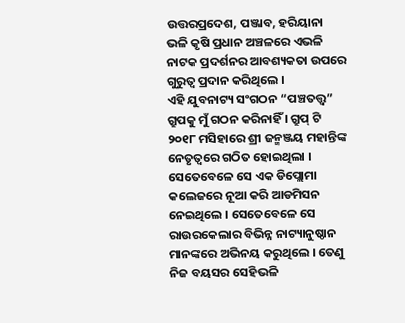ଉତ୍ତରପ୍ରଦେଶ, ପଞ୍ଜାବ, ହରିୟାନା ଭଳି କୃଷି ପ୍ରଧାନ ଅଞ୍ଚଳରେ ଏଭଳି ନାଟକ ପ୍ରଦର୍ଶନର ଆବଶ୍ୟକତା ଉପରେ ଗୁରୁତ୍ୱ ପ୍ରଦାନ କରିଥିଲେ ।
ଏହି ଯୁବନାଟ୍ୟ ସଂଗଠନ “ପଞ୍ଚତତ୍ତ୍ଵ” ଗ୍ରୁପକୁ ମୁଁ ଗଠନ କରିନାହିଁ । ଗ୍ରୁପ୍ ଟି ୨୦୧୮ ମସିହାରେ ଶ୍ରୀ ଜନ୍ମଞ୍ଜୟ ମହାନ୍ତିଙ୍କ ନେତୃତ୍ଵରେ ଗଠିତ ହୋଇଥିଲା । ସେତେବେଳେ ସେ ଏକ ଡିପ୍ଲୋମା କଲେଜରେ ନୂଆ କରି ଆଡମିସନ ନେଇଥିଲେ । ସେତେବେଳେ ସେ ରାଉରକେଲାର ବିଭିନ୍ନ ନାଟ୍ୟାନୁଷ୍ଠାନ ମାନଙ୍କରେ ଅଭିନୟ କରୁଥିଲେ । ତେଣୁ ନିଜ ବୟସର ସେହିଭଳି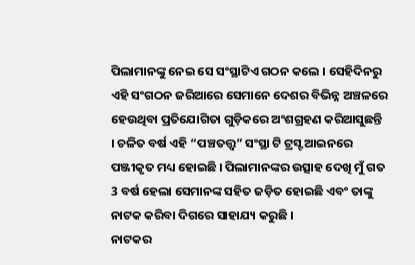ପିଲାମାନଙ୍କୁ ନେଇ ସେ ସଂସ୍ଥାଟିଏ ଗଠନ କଲେ । ସେହିଦିନରୁ ଏହି ସଂଗଠନ ଜରିଆରେ ସେମାନେ ଦେଶର ବିଭିନ୍ନ ଅଞ୍ଚଳରେ ହେଉଥିବା ପ୍ରତିଯୋଗିତା ଗୁଡ଼ିକରେ ଅଂଶଗ୍ରହଣ କରିଆସୁଛନ୍ତି । ଚଳିତ ବର୍ଷ ଏହି “ପଞ୍ଚତତ୍ତ୍ଵ” ସଂସ୍ଥା ଟି ଟ୍ରସ୍ଟ ଆଇନରେ ପଞ୍ଜୀକୃତ ମଧ୍ୟ ହୋଇଛି । ପିଲାମାନଙ୍କର ଉତ୍ସାହ ଦେଖି ମୁଁ ଗତ 3 ବର୍ଷ ହେଲା ସେମାନଙ୍କ ସହିତ ଜଡ଼ିତ ହୋଇଛି ଏବଂ ତାଙ୍କୁ ନାଟକ କରିବା ଦିଗରେ ସାହାଯ୍ୟ କରୁଛି ।
ନାଟକର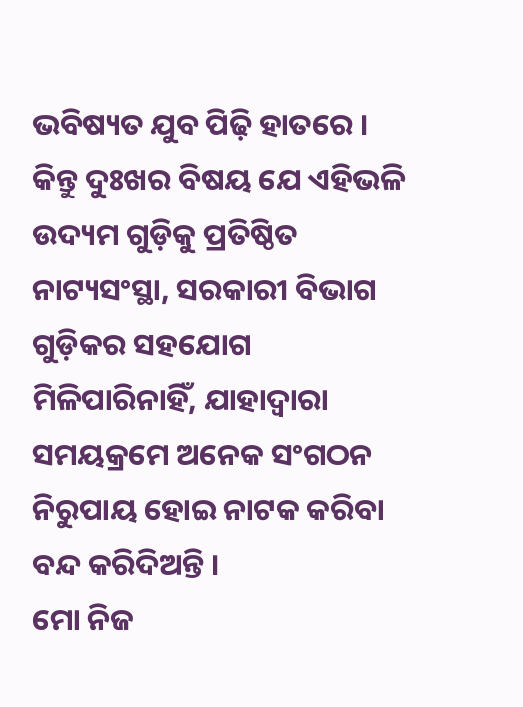ଭବିଷ୍ୟତ ଯୁବ ପିଢ଼ି ହାତରେ । କିନ୍ତୁ ଦୁଃଖର ବିଷୟ ଯେ ଏହିଭଳି ଉଦ୍ୟମ ଗୁଡ଼ିକୁ ପ୍ରତିଷ୍ଠିତ ନାଟ୍ୟସଂସ୍ଥା, ସରକାରୀ ବିଭାଗ ଗୁଡ଼ିକର ସହଯୋଗ ମିଳିପାରିନାହିଁ, ଯାହାଦ୍ୱାରା ସମୟକ୍ରମେ ଅନେକ ସଂଗଠନ ନିରୁପାୟ ହୋଇ ନାଟକ କରିବା ବନ୍ଦ କରିଦିଅନ୍ତି ।
ମୋ ନିଜ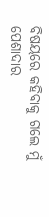ବିଷୟରେ କହିବାକୁ ଗଲେ ମୁଁ ପେଶାଦାର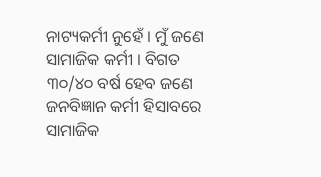ନାଟ୍ୟକର୍ମୀ ନୁହେଁ । ମୁଁ ଜଣେ ସାମାଜିକ କର୍ମୀ । ବିଗତ ୩୦/୪୦ ବର୍ଷ ହେବ ଜଣେ ଜନବିଜ୍ଞାନ କର୍ମୀ ହିସାବରେ ସାମାଜିକ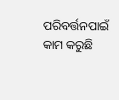ପରିବର୍ତ୍ତନପାଇଁ କାମ କରୁଛି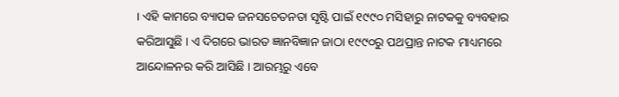। ଏହି କାମରେ ବ୍ୟାପକ ଜନସଚେତନତା ସୃଷ୍ଟି ପାଇଁ ୧୯୯୦ ମସିହାରୁ ନାଟକକୁ ବ୍ୟବହାର କରିଆସୁଛି । ଏ ଦିଗରେ ଭାରତ ଜ୍ଞାନବିଜ୍ଞାନ ଜାଠା ୧୯୯୦ରୁ ପଥପ୍ରାନ୍ତ ନାଟକ ମାଧ୍ୟମରେ ଆନ୍ଦୋଳନର କରି ଆସିଛି । ଆରମ୍ଭରୁ ଏବେ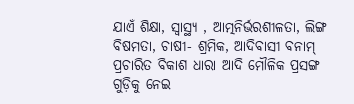ଯାଏଁ ଶିକ୍ଷା, ସ୍ୱାସ୍ଥ୍ୟ , ଆତ୍ମନିର୍ଭରଶୀଳତା, ଲିଙ୍ଗ ବିଷମତା, ଚାଷୀ- ଶ୍ରମିକ, ଆଦିବାସୀ ବନାମ୍ ପ୍ରଚାରିତ ବିକାଶ ଧାରା ଆଦି ମୌଳିକ ପ୍ରସଙ୍ଗ ଗୁଡ଼ିକୁ ନେଇ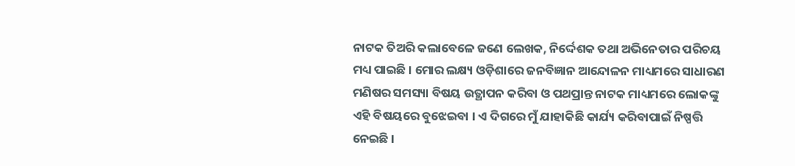ନାଟକ ତିଅରି କଲାବେଳେ ଜଣେ ଲେଖକ, ନିର୍ଦ୍ଦେଶକ ତଥା ଅଭିନେତାର ପରିଚୟ ମଧ୍ୟ ପାଇଛି । ମୋର ଲକ୍ଷ୍ୟ ଓଡ଼ିଶାରେ ଜନବିଜ୍ଞାନ ଆନ୍ଦୋଳନ ମାଧ୍ୟମରେ ସାଧାରଣ ମଣିଷର ସମସ୍ୟା ବିଷୟ ଉତ୍ଥାପନ କରିବା ଓ ପଥପ୍ରାନ୍ତ ନାଟକ ମାଧ୍ୟମରେ ଲୋକଙ୍କୁ ଏହି ବିଷୟରେ ବୁଝେଇବା । ଏ ଦିଗରେ ମୁଁ ଯାହାକିଛି କାର୍ଯ୍ୟ କରିବାପାଇଁ ନିଷ୍ପତ୍ତି ନେଇଛି ।